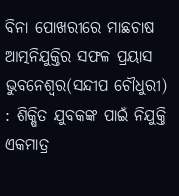ବିନା ପୋଖରୀରେ ମାଛଚାଷ
ଆତ୍ମନିଯୁକ୍ତିର ସଫଳ ପ୍ରୟାସ
ଭୁବନେଶ୍ୱର(ସନ୍ଦୀପ ଚୌଧୁରୀ) : ଶିକ୍ଷିତ ଯୁବକଙ୍କ ପାଇଁ ନିଯୁକ୍ତି ଏକମାତ୍ର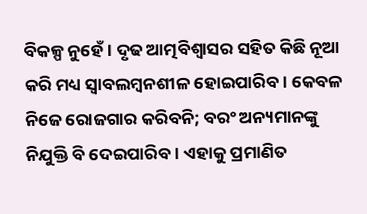ବିକଳ୍ପ ନୁହେଁ। ଦୃଢ ଆତ୍ମବିଶ୍ବାସର ସହିତ କିଛି ନୂଆ କରି ମଧ୍ୟ ସ୍ବାବଲମ୍ବନଶୀଳ ହୋଇପାରିବ। କେବଳ ନିଜେ ରୋଜଗାର କରିବନି; ବରଂ ଅନ୍ୟମାନଙ୍କୁ ନିଯୁକ୍ତି ବି ଦେଇପାରିବ। ଏହାକୁ ପ୍ରମାଣିତ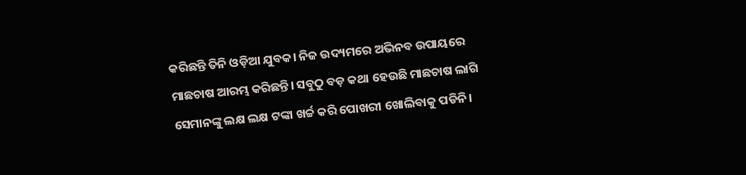କରିଛନ୍ତି ତିନି ଓଡ଼ିଆ ଯୁବକ। ନିଜ ଉଦ୍ୟମରେ ଅଭିନବ ଉପାୟରେ ମାଛଚାଷ ଆରମ୍ଭ କରିଛନ୍ତି। ସବୁଠୁ ବଡ଼ କଥା ହେଉଛି ମାଛଚାଷ ଲାଗି ସେମାନଙ୍କୁ ଲକ୍ଷ ଲକ୍ଷ ଟଙ୍କା ଖର୍ଚ୍ଚ କରି ପୋଖରୀ ଖୋଲିବାକୁ ପଡିନି।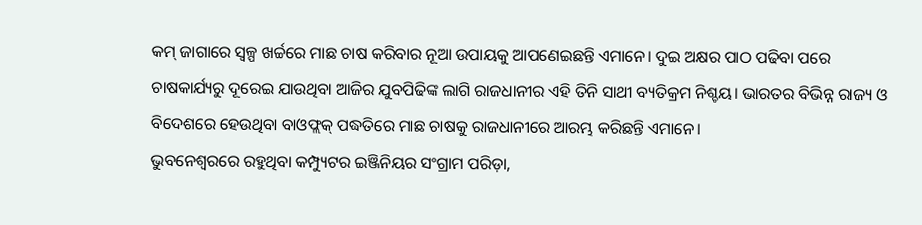କମ୍ ଜାଗାରେ ସ୍ବଳ୍ପ ଖର୍ଚ୍ଚରେ ମାଛ ଚାଷ କରିବାର ନୂଆ ଉପାୟକୁ ଆପଣେଇଛନ୍ତି ଏମାନେ। ଦୁଇ ଅକ୍ଷର ପାଠ ପଢିବା ପରେ ଚାଷକାର୍ଯ୍ୟରୁ ଦୂରେଇ ଯାଉଥିବା ଆଜିର ଯୁବପିଢିଙ୍କ ଲାଗି ରାଜଧାନୀର ଏହି ତିନି ସାଥୀ ବ୍ୟତିକ୍ରମ ନିଶ୍ଚୟ। ଭାରତର ବିଭିନ୍ନ ରାଜ୍ୟ ଓ ବିଦେଶରେ ହେଉଥିବା ବାଓଫ୍ଲକ୍ ପଦ୍ଧତିରେ ମାଛ ଚାଷକୁ ରାଜଧାନୀରେ ଆରମ୍ଭ କରିଛନ୍ତି ଏମାନେ।
ଭୁବନେଶ୍ବରରେ ରହୁଥିବା କମ୍ପ୍ୟୁଟର ଇଞ୍ଜିନିୟର ସଂଗ୍ରାମ ପରିଡ଼ା,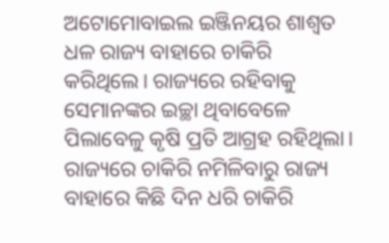ଅଟୋମୋବାଇଲ ଇଞ୍ଜିନୟର ଶାଶ୍ବତ ଧଳ ରାଜ୍ୟ ବାହାରେ ଚାକିରି କରିଥିଲେ। ରାଜ୍ୟରେ ରହିବାକୁ ସେମାନଙ୍କର ଇଚ୍ଛା ଥିବାବେଳେ ପିଲାବେଳୁ କୃଷି ପ୍ରତି ଆଗ୍ରହ ରହିଥିଲା। ରାଜ୍ୟରେ ଚାକିରି ନମିଳିବାରୁ ରାଜ୍ୟ ବାହାରେ କିଛି ଦିନ ଧରି ଚାକିରି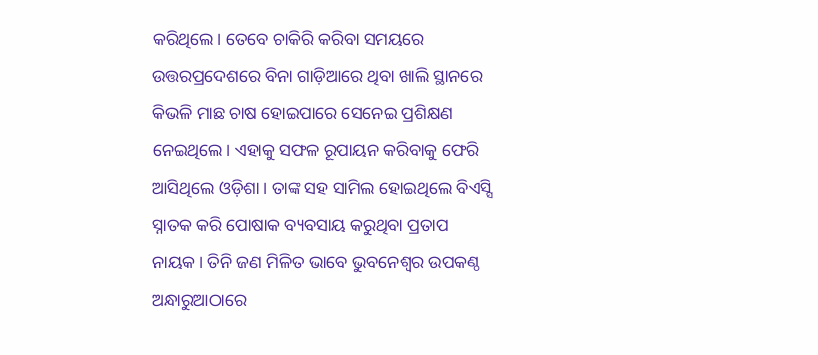କରିଥିଲେ। ତେବେ ଚାକିରି କରିବା ସମୟରେ ଉତ୍ତରପ୍ରଦେଶରେ ବିନା ଗାଡ଼ିଆରେ ଥିବା ଖାଲି ସ୍ଥାନରେ କିଭଳି ମାଛ ଚାଷ ହୋଇପାରେ ସେନେଇ ପ୍ରଶିକ୍ଷଣ ନେଇଥିଲେ। ଏହାକୁ ସଫଳ ରୂପାୟନ କରିବାକୁ ଫେରି ଆସିଥିଲେ ଓଡ଼ିଶା। ତାଙ୍କ ସହ ସାମିଲ ହୋଇଥିଲେ ବିଏସ୍ସି ସ୍ନାତକ କରି ପୋଷାକ ବ୍ୟବସାୟ କରୁଥିବା ପ୍ରତାପ ନାୟକ। ତିନି ଜଣ ମିଳିତ ଭାବେ ଭୁବନେଶ୍ବର ଉପକଣ୍ଠ ଅନ୍ଧାରୁଆଠାରେ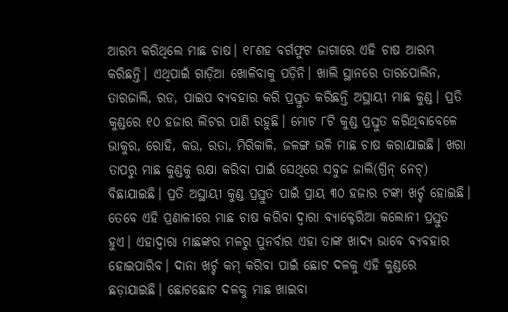ଆରମ୍ଭ କରିଥିଲେ ମାଛ ଚାଷ। ୧୮ଶହ ବର୍ଗଫୁଟ ଜାଗାରେ ଏହି ଚାଷ ଆରମ୍ଭ କରିଛନ୍ତି। ଏଥିପାଇଁ ଗାଡ଼ିଆ ଖୋଳିବାକୁ ପଡ଼ିନି। ଖାଲି ସ୍ଥାନରେ ତାରପୋଲିନ, ତାରଜାଲି, ରଡ, ପାଇପ ବ୍ୟବହାର କରି ପ୍ରସ୍ତୁତ କରିଛନ୍ତି ଅସ୍ଥାୟୀ ମାଛ କୁଣ୍ଡ। ପ୍ରତି କୁଣ୍ଡରେ ୧୦ ହଜାର ଲିଟର ପାଣି ରହୁଛି। ମୋଟ ୮ଟି କୁଣ୍ଡ ପ୍ରସ୍ତୁତ କରିଥିବାବେଳେ ଭାକୁର, ରୋହି, କଉ, ରତା, ମିରିକାଳି, ଜଳଙ୍ଗ ଭଳି ମାଛ ଚାଷ କରାଯାଇଛି। ଖରା ତାପରୁ ମାଛ କୁଣ୍ଡକୁ ରକ୍ଷା କରିବା ପାଇଁ ସେଥିରେ ସବୁଜ ଜାଲି(ଗ୍ରିନ୍ ନେଟ୍) ବିଛାଯାଇଛି। ପ୍ରତି ଅସ୍ଥାୟୀ କୁଣ୍ଡ ପ୍ରସ୍ତୁତ ପାଇଁ ପ୍ରାୟ ୩୦ ହଜାର ଟଙ୍କା ଖର୍ଚ୍ଚ ହୋଇଛି। ତେବେ ଏହି ପ୍ରଣାଳୀରେ ମାଛ ଚାଷ କରିବା ଦ୍ବାରା ବ୍ୟାକ୍ଟେରିଆ କଲୋନୀ ପ୍ରସ୍ତୁତ ହୁଏ। ଏହାଦ୍ବାରା ମାଛଙ୍କର ମଳରୁ ପୁନର୍ବାର ଏହା ତାଙ୍କ ଖାଦ୍ୟ ଭାବେ ବ୍ୟବହାର ହୋଇପାରିବ। ଦାନା ଖର୍ଚ୍ଚ କମ୍ କରିବା ପାଇଁ ଛୋଟ ଦଳକୁ ଏହି କୁଣ୍ଡରେ ଛଡ଼ାଯାଇଛି। ଛୋଟଛୋଟ ଦଳକୁ ମାଛ ଖାଇବା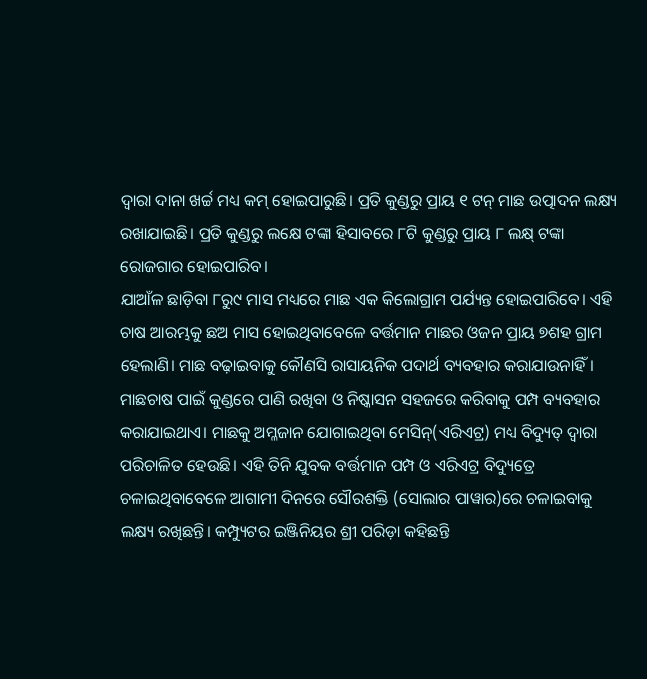ଦ୍ବାରା ଦାନା ଖର୍ଚ୍ଚ ମଧ୍ୟ କମ୍ ହୋଇପାରୁଛି। ପ୍ରତି କୁଣ୍ଡରୁ ପ୍ରାୟ ୧ ଟନ୍ ମାଛ ଉତ୍ପାଦନ ଲକ୍ଷ୍ୟ ରଖାଯାଇଛି। ପ୍ରତି କୁଣ୍ଡରୁ ଲକ୍ଷେ ଟଙ୍କା ହିସାବରେ ୮ଟି କୁଣ୍ଡରୁ ପ୍ରାୟ ୮ ଲକ୍ଷ୍ ଟଙ୍କା ରୋଜଗାର ହୋଇପାରିବ।
ଯାଆଁଳ ଛାଡ଼ିବା ୮ରୁ୯ ମାସ ମଧ୍ୟରେ ମାଛ ଏକ କିଲୋଗ୍ରାମ ପର୍ଯ୍ୟନ୍ତ ହୋଇପାରିବେ। ଏହି ଚାଷ ଆରମ୍ଭକୁ ଛଅ ମାସ ହୋଇଥିବାବେଳେ ବର୍ତ୍ତମାନ ମାଛର ଓଜନ ପ୍ରାୟ ୭ଶହ ଗ୍ରାମ ହେଲାଣି। ମାଛ ବଢ଼ାଇବାକୁ କୌଣସି ରାସାୟନିକ ପଦାର୍ଥ ବ୍ୟବହାର କରାଯାଉନାହିଁ। ମାଛଚାଷ ପାଇଁ କୁଣ୍ଡରେ ପାଣି ରଖିବା ଓ ନିଷ୍କାସନ ସହଜରେ କରିବାକୁ ପମ୍ପ ବ୍ୟବହାର କରାଯାଇଥାଏ। ମାଛକୁ ଅମ୍ଳଜାନ ଯୋଗାଇଥିବା ମେସିନ୍(ଏରିଏଟ୍ର) ମଧ୍ୟ ବିଦ୍ୟୁତ୍ ଦ୍ବାରା ପରିଚାଳିତ ହେଉଛି। ଏହି ତିନି ଯୁବକ ବର୍ତ୍ତମାନ ପମ୍ପ ଓ ଏରିଏଟ୍ର ବିଦ୍ୟୁତ୍ରେ ଚଳାଇଥିବାବେଳେ ଆଗାମୀ ଦିନରେ ସୌରଶକ୍ତି (ସୋଲାର ପାୱାର)ରେ ଚଳାଇବାକୁ ଲକ୍ଷ୍ୟ ରଖିଛନ୍ତି। କମ୍ପ୍ୟୁଟର ଇଞ୍ଜିନିୟର ଶ୍ରୀ ପରିଡ଼ା କହିଛନ୍ତି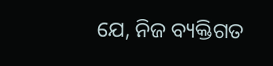ଯେ, ନିଜ ବ୍ୟକ୍ତିଗତ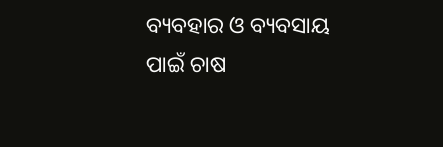ବ୍ୟବହାର ଓ ବ୍ୟବସାୟ ପାଇଁ ଚାଷ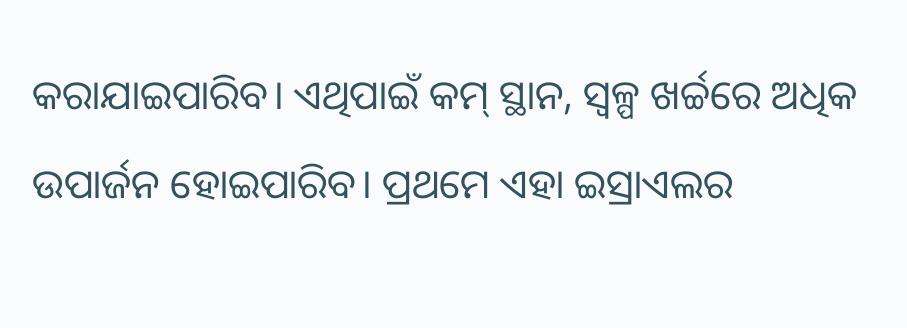କରାଯାଇପାରିବ। ଏଥିପାଇଁ କମ୍ ସ୍ଥାନ, ସ୍ବଳ୍ପ ଖର୍ଚ୍ଚରେ ଅଧିକ ଉପାର୍ଜନ ହୋଇପାରିବ। ପ୍ରଥମେ ଏହା ଇସ୍ରାଏଲର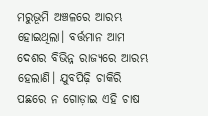ମରୁଭୂମି ଅଞ୍ଚଳରେ ଆରମ୍ଭ ହୋଇଥିଲା। ବର୍ତ୍ତମାନ ଆମ ଦେଶର ବିଭିନ୍ନ ରାଜ୍ୟରେ ଆରମ୍ଭ ହେଲାଣି। ଯୁବପିଢ଼ି ଚାକିରି ପଛରେ ନ ଗୋଡ଼ାଇ ଏହି ଚାଷ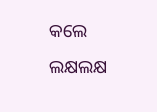କଲେ ଲକ୍ଷଲକ୍ଷ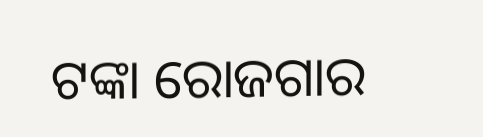ଟଙ୍କା ରୋଜଗାର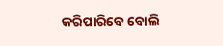କରିପାରିବେ ବୋଲି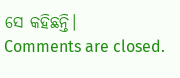ସେ କହିଛନ୍ତି।
Comments are closed.